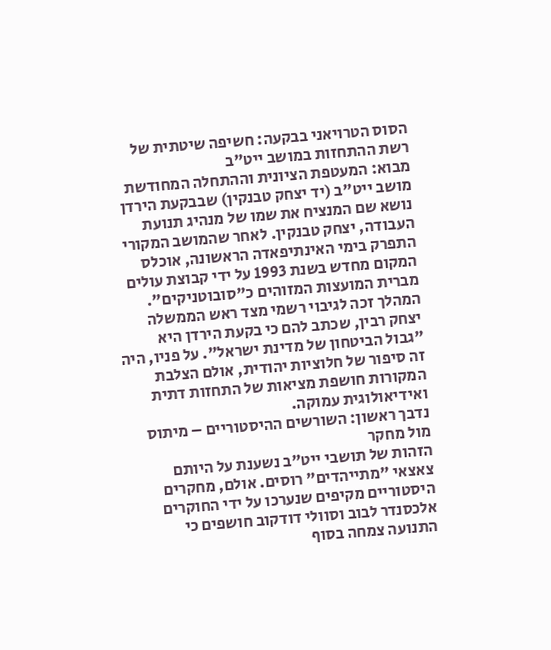הסוס הטרויאני בבקעה: חשיפה שיטתית של רשת ההתחזות במושב ייט"ב
מבוא: המעטפת הציונית וההתחלה המחודשת
מושב ייט"ב (יד יצחק טבנקין) שבבקעת הירדן נושא שם המנציח את שמו של מנהיג תנועת העבודה, יצחק טבנקין. לאחר שהמושב המקורי התפרק בימי האינתיפאדה הראשונה, אוכלס המקום מחדש בשנת 1993 על ידי קבוצת עולים מברית המועצות המזוהים כ"סובוטניקים". המהלך זכה לגיבוי רשמי מצד ראש הממשלה יצחק רבין, שכתב להם כי בקעת הירדן היא "גבול הביטחון של מדינת ישראל". על פניו, היה זה סיפור של חלוציות יהודית, אולם הצלבת המקורות חושפת מציאות של התחזות דתית ואידיאולוגית עמוקה.
נדבך ראשון: השורשים ההיסטוריים – מיתוס מול מחקר
הזהות של תושבי ייט"ב נשענת על היותם צאצאי "מתייהדים" רוסים. אולם, מחקרים היסטוריים מקיפים שנערכו על ידי החוקרים אלכסנדר לבוב וסוולי דודקוב חושפים כי התנועה צמחה בסוף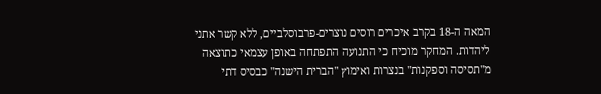המאה ה-18 בקרב איכרים רוסים נוצרים-פרבוסלביים, ללא קשר אתני ליהדות. המחקר מוכיח כי התנועה התפתחה באופן עצמאי כתוצאה מ"תסיסה וספקנות" בנצרות ואימוץ "הברית הישנה" כבסיס דתי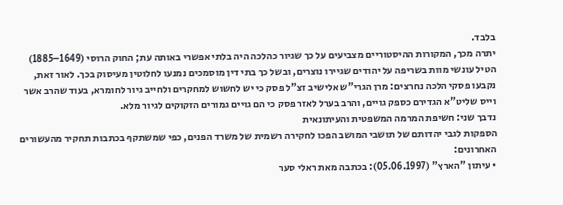בלבד.
יתרה מכך, המקורות ההיסטוריים מצביעים על כך שגיור כהלכה היה בלתי אפשרי באותה עת; החוק הרוסי (1649–1885) הטיל עונשי מוות בשריפה על יהודים שגיירו נוצרים, ובשל כך בתי דין מוסמכים נמנעו לחלוטין מעיסוק בכך. לאור זאת, נקבעו פסקי הלכה נחרצים: מרן הגרי"ש אלישיב זצ"ל פסק כי יש לחשוש למחקרים ולחייב גיור לחומרא, בעוד שהרב אשר וייס שליט"א הגדירם כספק גויים, והרב בערל לאזר פסק כי הם גויים גמורים הזקוקים לגיור מלא.
נדבך שני: חשיפת המרמה המשפטית והעיתונאית
הספקות לגבי יהדותם של תושבי המושב הפכו לחקירה רשמית של משרד הפנים, כפי שמשתקף בכתבות תחקיר מהעשורים האחרונים:
• עיתון "הארץ" (05.06.1997): בכתבה מאת ראלי סער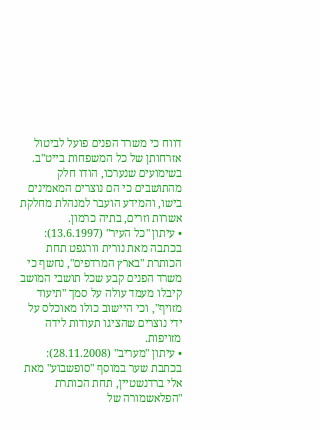דווח כי משרד הפנים פועל לביטול אזרחותן של כל המשפחות בייט"ב. בשימועים שנערכו, הודו חלק מהתושבים כי הם נוצרים המאמינים בישו, והמידע הועבר למנהלת מחלקת אשרות וזרים, בתיה כרמון.
• עיתון "כל העיר" (13.6.1997): בכתבה מאת נורית וורגפט תחת הכותרת "בארץ המרדפים", נחשף כי משרד הפנים קבע שכל תושבי המושב קיבלו מעמד עולה על סמך "תיעוד מזויף", וכי היישוב כולו מאוכלס על ידי נוצרים שהציגו תעודות לידה מזויפות.
• עיתון "מעריב" (28.11.2008): בכתבת שער במוסף "סופשבוע" מאת אלי ברדנשטיין, תחת הכותרת "הפלאשמורה של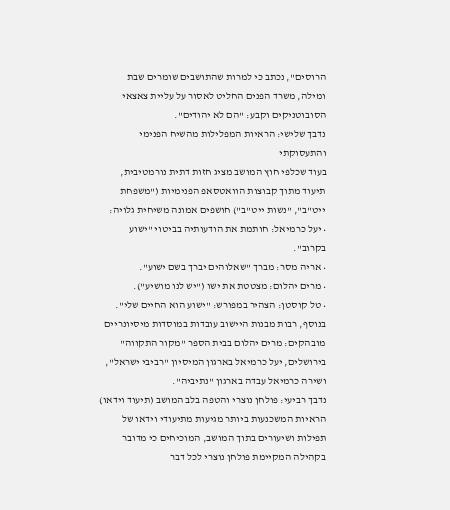הרוסים", נכתב כי למרות שהתושבים שומרים שבת ומילה, משרד הפנים החליט לאסור על עליית צאצאי הסובוטניקים וקבע: "הם לא יהודים".
נדבך שלישי: הראיות המפלילות מהשיח הפנימי והתעסוקתי
בעוד שכלפי חוץ המושב מציג חזות דתית נורמטיבית, תיעוד מתוך קבוצות הוואטסאפ הפנימיות ("משפחת ייט"ב", "נשות ייט"ב") חושפים אמונה משיחית גלויה:
• יעל כרמיאל: חותמת את הודעותיה בביטוי "ישוע בקרוב".
• אריה מסר: מברך "שאלוהים יברך בשם ישוע".
• מרים יהלום: מצטטת את ישו ("יש לנו מושיע").
• טל קוסטן: הצהיר במפורש: "ישוע הוא החיים שלי".
בנוסף, רבות מבנות היישוב עובדות במוסדות מיסיונריים מובהקים: מרים יהלום בבית הספר "מקור התקווה" בירושלים, יעל כרמיאל בארגון המיסיון "רביבי ישראל", ושירה כרמיאל עבדה בארגון "נתיביה".
נדבך רביעי: פולחן נוצרי והטפה בלב המושב (תיעוד וידאו)
הראיות המשכנעות ביותר מגיעות מתיעודי וידאו של תפילות ושיעורים בתוך המושב, המוכיחים כי מדובר בקהילה המקיימת פולחן נוצרי לכל דבר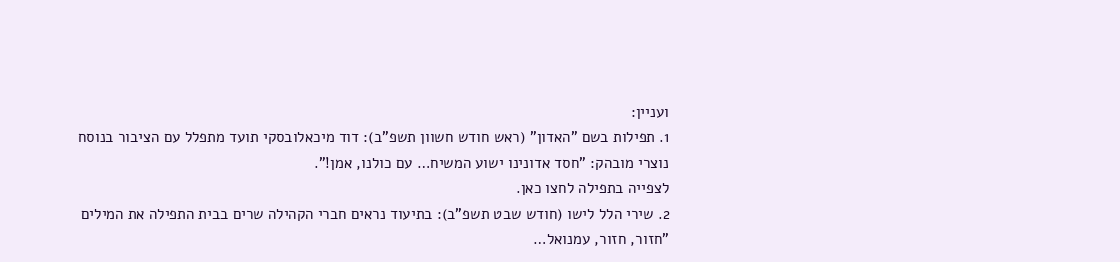ועניין:
1. תפילות בשם "האדון" (ראש חודש חשוון תשפ"ב): דוד מיכאלובסקי תועד מתפלל עם הציבור בנוסח נוצרי מובהק: "חסד אדונינו ישוע המשיח… עם כולנו, אמן!".
לצפייה בתפילה לחצו כאן.
2. שירי הלל לישו (חודש שבט תשפ"ב): בתיעוד נראים חברי הקהילה שרים בבית התפילה את המילים "חזור, חזור, עמנואל…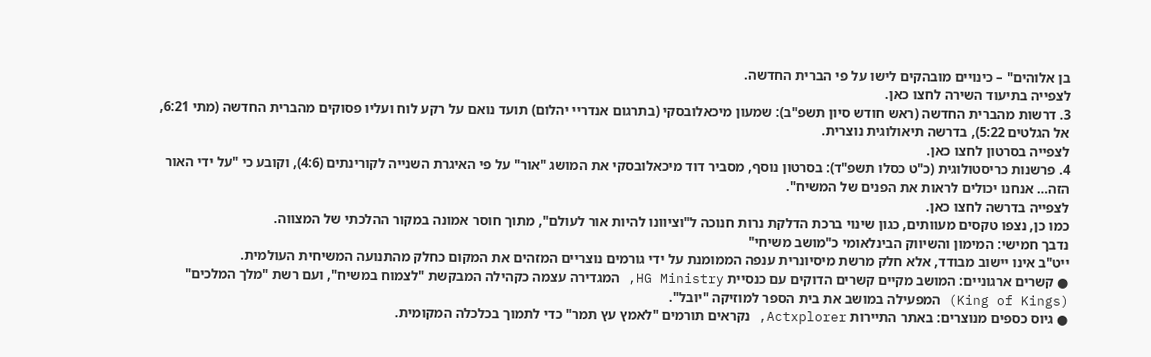בן אלוהים" – כינויים מובהקים לישו על פי הברית החדשה.
לצפייה בתיעוד השירה לחצו כאן.
3. דרשות מהברית החדשה (ראש חודש סיון תשפ"ב): שמעון מיכאלובסקי (בתרגום אנדריי יהלום) תועד נואם על רקע לוח ועליו פסוקים מהברית החדשה (מתי 6:21, אל הגלטים 5:22), בדרשה תיאולוגית נוצרית.
לצפייה בסרטון לחצו כאן.
4. פרשנות כריסטולוגית (כ"ט כסלו תשפ"ד): בסרטון נוסף, מסביר דוד מיכאלובסקי את המושג "אור" על פי האיגרת השנייה לקורינתים (4:6), וקובע כי "על ידי האור הזה… אנחנו יכולים לראות את הפנים של המשיח".
לצפייה בדרשה לחצו כאן.
כמו כן, נצפו טקסים מעוותים, כגון שינוי ברכת הדלקת נרות חנוכה ל"וציוונו להיות אור לעולם", מתוך חוסר אמונה במקור ההלכתי של המצווה.
נדבך חמישי: המימון והשיווק הבינלאומי כ"מושב משיחי"
ייט"ב אינו יישוב מבודד, אלא חלק מרשת מיסיונרית ענפה הממומנת על ידי גורמים נוצריים המזהים את המקום כחלק מהתנועה המשיחית העולמית.
● קשרים ארגוניים: המושב מקיים קשרים הדוקים עם כנסיית HG Ministry, המגדירה עצמה כקהילה המבקשת "לצמוח במשיח", ועם רשת "מלך המלכים" (King of Kings) המפעילה במושב את בית הספר למוזיקה "יובל".
● גיוס כספים מנוצרים: באתר התיירות Actxplorer, נקראים תורמים "לאמץ עץ תמר" כדי לתמוך בכלכלה המקומית.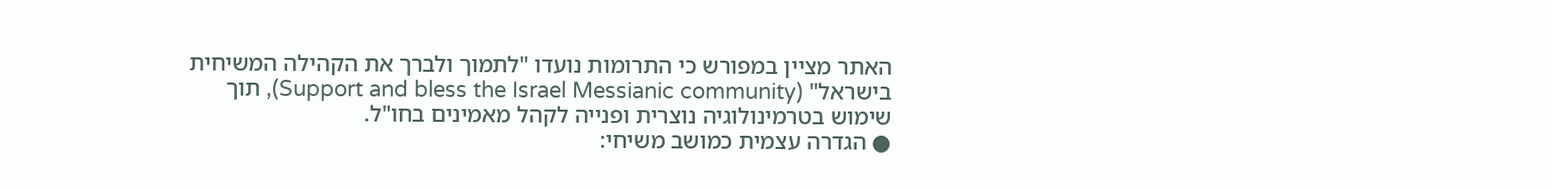האתר מציין במפורש כי התרומות נועדו "לתמוך ולברך את הקהילה המשיחית בישראל" (Support and bless the Israel Messianic community), תוך שימוש בטרמינולוגיה נוצרית ופנייה לקהל מאמינים בחו"ל.
● הגדרה עצמית כמושב משיחי: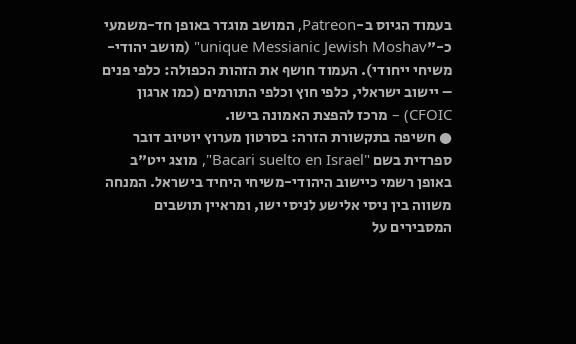בעמוד הגיוס ב-Patreon, המושב מוגדר באופן חד-משמעי כ-"unique Messianic Jewish Moshav" (מושב יהודי-משיחי ייחודי). העמוד חושף את הזהות הכפולה: כלפי פנים – יישוב ישראלי, כלפי חוץ וכלפי התורמים (כמו ארגון CFOIC) – מרכז להפצת האמונה בישו.
● חשיפה בתקשורת הזרה: בסרטון מערוץ יוטיוב דובר ספרדית בשם "Bacari suelto en Israel", מוצג ייט"ב באופן רשמי כיישוב היהודי-משיחי היחיד בישראל. המנחה משווה בין ניסי אלישע לניסי ישו, ומראיין תושבים המסבירים על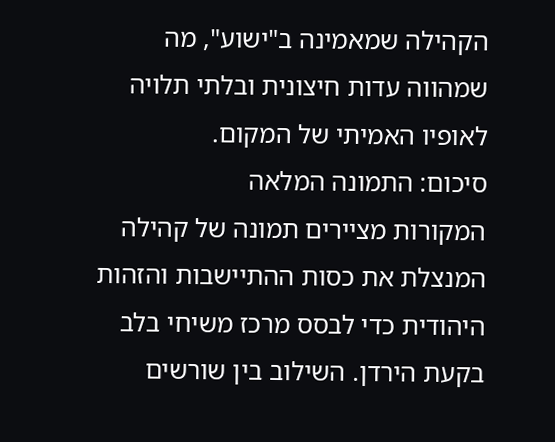הקהילה שמאמינה ב"ישוע", מה שמהווה עדות חיצונית ובלתי תלויה לאופיו האמיתי של המקום.
סיכום: התמונה המלאה
המקורות מציירים תמונה של קהילה המנצלת את כסות ההתיישבות והזהות היהודית כדי לבסס מרכז משיחי בלב בקעת הירדן. השילוב בין שורשים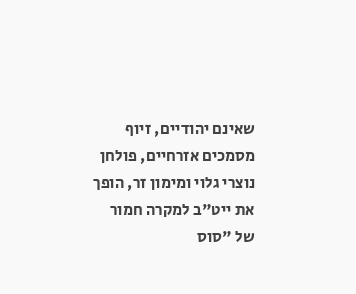שאינם יהודיים, זיוף מסמכים אזרחיים, פולחן נוצרי גלוי ומימון זר, הופך את ייט"ב למקרה חמור של "סוס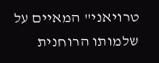טרויאני" המאיים על שלמותו הרוחנית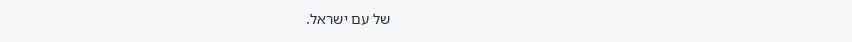של עם ישראל.